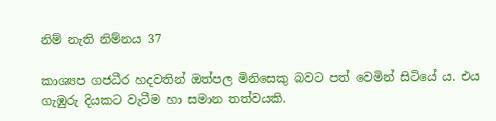නිම් නැති නිම්නය 37

කාශ්‍යප ගජධීර හදවතින් ඔත්පල මිනිසෙකු බවට පත් වෙමින් සිටියේ ය. එය ගැඹුරු දියකට වැටීම හා සමාන තත්වයකි.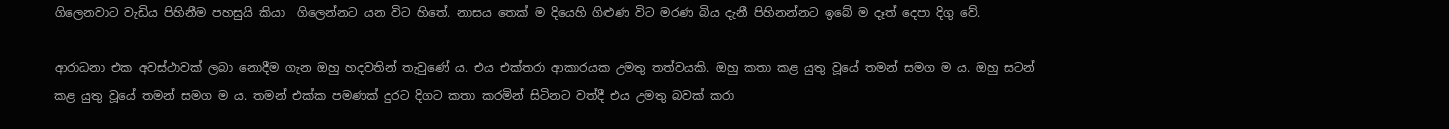ගිලෙනවාට වැඩිය පිහිනීම පහසුයි කියා  ගිලෙන්නට යන විට හිතේ. නාසය තෙක් ම දියෙහි ගිළුණ විට මරණ බිය දැනී පිහිනන්නට ඉබේ ම දෑත් දෙපා දිගු වේ.

ආරාධනා එක අවස්ථාවක් ලබා නොදීම ගැන ඔහු හදවතින් තැවුණේ ය. එය එක්තරා ආකාරයක උමතු තත්වයකි. ඔහු කතා කළ යුතු වූයේ තමන් සමග ම ය. ඔහු සටන් කළ යුතු වූයේ තමන් සමග ම ය. තමන් එක්ක පමණක් දුරට දිගට කතා කරමින් සිටිනට වත්දී එය උමතු බවක් කරා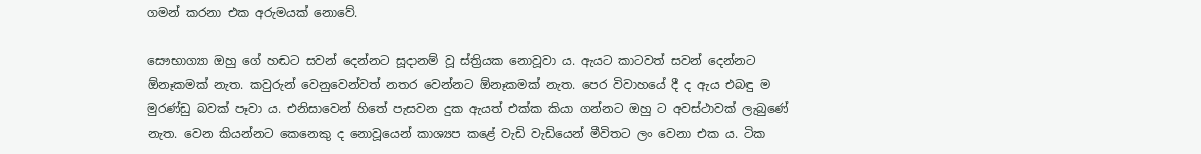ගමන් කරනා එක අරුමයක් නොවේ.

සෞභාග්‍යා ඔහු ගේ හඬට සවන් දෙන්නට සූදානම් වූ ස්ත්‍රියක නොවූවා ය. ඇයට කාටවත් සවන් දෙන්නට ඕනෑකමක් නැත. කවුරුන් වෙනුවෙන්වත් නතර වෙන්නට ඕනෑකමක් නැත. පෙර විවාහයේ දී ද ඇය එබඳු ම මුරණ්ඩු බවක් පෑවා ය. එනිසාවෙන් හිතේ පැසවන දුක ඇයත් එක්ක කියා ගන්නට ඔහු ට අවස්ථාවක් ලැබුණේ නැත. වෙන කියන්නට කෙනෙකු ද නොවූයෙන් කාශ්‍යප කළේ වැඩි වැඩියෙන් මීවිතට ලං වෙනා එක ය. ටික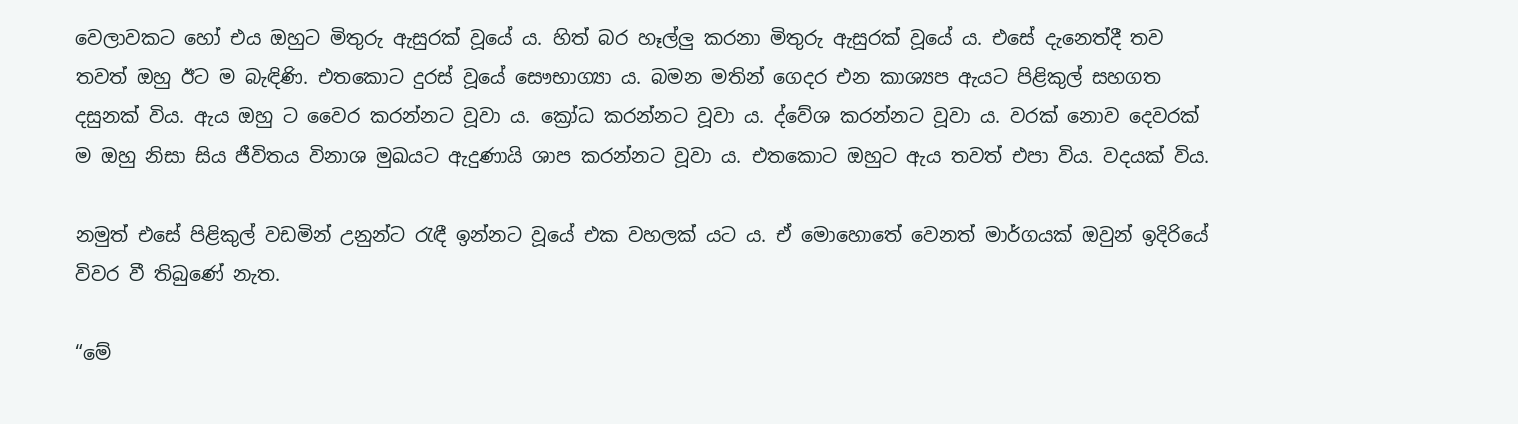වෙලාවකට හෝ එය ඔහුට මිතුරු ඇසුරක් වූයේ ය. හිත් බර හෑල්ලු කරනා මිතුරු ඇසුරක් වූයේ ය. එසේ දැනෙත්දී තව තවත් ඔහු ඊට ම බැඳිණි. එතකොට දුරස් වූයේ සෞභාග්‍යා ය. බමන මතින් ගෙදර එන කාශ්‍යප ඇයට පිළිකුල් සහගත දසුනක් විය. ඇය ඔහු ට වෛර කරන්නට වූවා ය. ක්‍රෝධ කරන්නට වූවා ය. ද්වේශ කරන්නට වූවා ය. වරක් නොව දෙවරක් ම ඔහු නිසා සිය ජීවිතය විනාශ මුඛයට ඇදුණායි ශාප කරන්නට වූවා ය. එතකොට ඔහුට ඇය තවත් එපා විය. වදයක් විය.

නමුත් එසේ පිළිකුල් වඩමින් උනුන්ට රැඳී ඉන්නට වූයේ එක වහලක් යට ය. ඒ මොහොතේ වෙනත් මාර්ගයක් ඔවුන් ඉදිරියේ විවර වී තිබුණේ නැත.

“මේ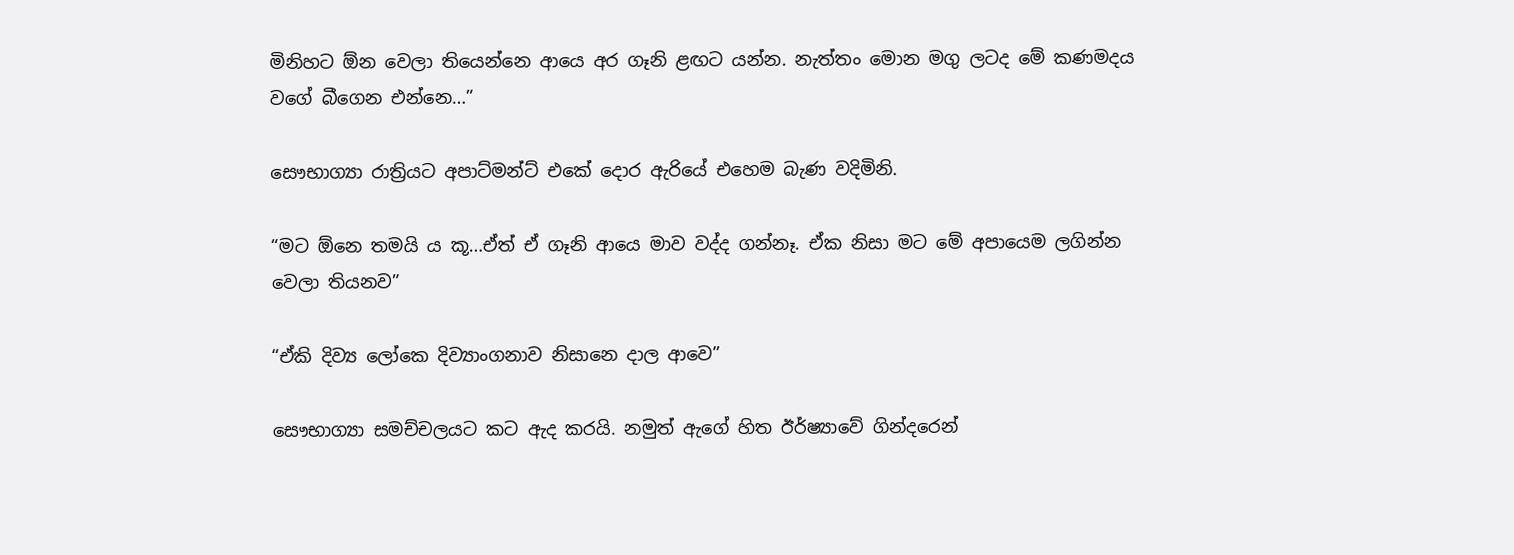මිනිහට ඕන වෙලා තියෙන්නෙ ආයෙ අර ගෑනි ළඟට යන්න. නැත්තං මොන මගු ලටද මේ කණමදය වගේ බීගෙන එන්නෙ…”

සෞභාග්‍යා රාත්‍රියට අපාට්මන්ට් එකේ දොර ඇරියේ එහෙම බැණ වදිමිනි.

“මට ඕනෙ තමයි ය කූ…ඒත් ඒ ගෑනි ආයෙ මාව වද්ද ගන්නෑ. ඒක නිසා මට මේ අපායෙම ලගින්න වෙලා තියනව”

“ඒකි දිව්‍ය ලෝකෙ දිව්‍යාංගනාව නිසානෙ දාල ආවෙ”

සෞභාග්‍යා සමච්චලයට කට ඇද කරයි. නමුත් ඇගේ හිත ඊර්ෂ්‍යාවේ ගින්දරෙන්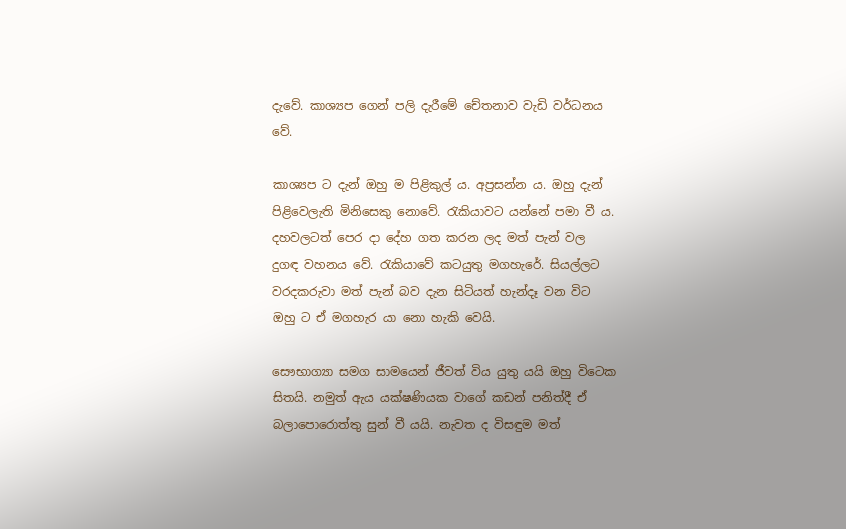දැවේ. කාශ්‍යප ගෙන් පලි දැරීමේ චේතනාව වැඩි වර්ධනය වේ.

කාශ්‍යප ට දැන් ඔහු ම පිළිකුල් ය. අප්‍රසන්න ය. ඔහු දැන් පිළිවෙලැති මිනිසෙකු නොවේ. රැකියාවට යන්නේ පමා වී ය. දහවලටත් පෙර දා දේහ ගත කරන ලද මත් පැන් වල දුගඳ වහනය වේ. රැකියාවේ කටයුතු මගහැරේ. සියල්ලට වරදකරුවා මත් පැන් බව දැන සිටියත් හැන්දෑ වන විට ඔහු ට ඒ මගහැර යා නො හැකි වෙයි.

සෞභාග්‍යා සමග සාමයෙන් ජීවත් විය යුතු යයි ඔහු විටෙක සිතයි. නමුත් ඇය යක්ෂණියක වාගේ කඩන් පනිත්දී ඒ බලාපොරොත්තු සුන් වී යයි. නැවත ද විසඳුම මත්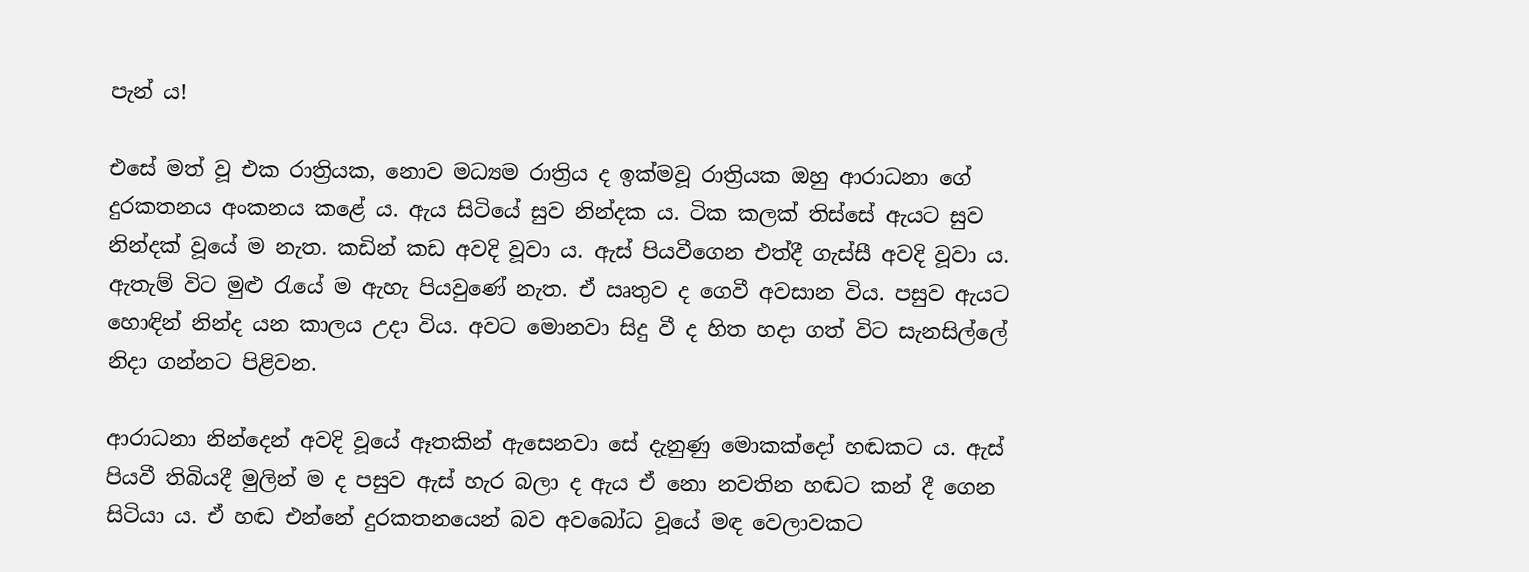පැන් ය!

එසේ මත් වූ එක රාත්‍රියක, නොව මධ්‍යම රාත්‍රිය ද ඉක්මවූ රාත්‍රියක ඔහු ආරාධනා ගේ දුරකතනය අංකනය කළේ ය. ඇය සිටියේ සුව නින්දක ය. ටික කලක් තිස්සේ ඇයට සුව නින්දක් වූයේ ම නැත. කඩින් කඩ අවදි වූවා ය. ඇස් පියවීගෙන එත්දී ගැස්සී අවදි වූවා ය. ඇතැම් විට මුළු රැයේ ම ඇහැ පියවුණේ නැත. ඒ ඍතුව ද ගෙවී අවසාන විය. පසුව ඇයට හොඳින් නින්ද යන කාලය උදා විය. අවට මොනවා සිදු වී ද හිත හදා ගත් විට සැනසිල්ලේ නිදා ගන්නට පිළිවන.

ආරාධනා නින්දෙන් අවදි වූයේ ඈතකින් ඇසෙනවා සේ දැනුණු මොකක්දෝ හඬකට ය. ඇස් පියවී තිබියදී මුලින් ම ද පසුව ඇස් හැර බලා ද ඇය ඒ නො නවතින හඬට කන් දී ගෙන සිටියා ය. ඒ හඬ එන්නේ දුරකතනයෙන් බව අවබෝධ වූයේ මඳ වෙලාවකට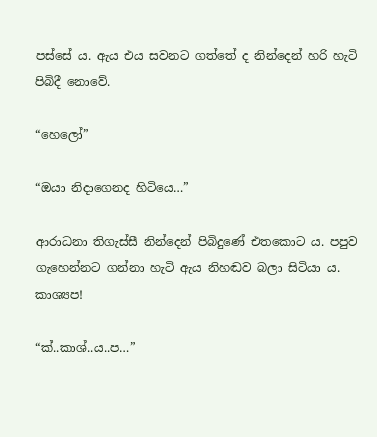පස්සේ ය. ඇය එය සවනට ගත්තේ ද නින්දෙන් හරි හැටි පිබිදී නොවේ.

“හෙලෝ”

“ඔයා නිදාගෙනද හිටියෙ…”

ආරාධනා තිගැස්සී නින්දෙන් පිබිදුණේ එතකොට ය. පපුව ගැහෙන්නට ගන්නා හැටි ඇය නිහඬව බලා සිටියා ය. කාශ්‍යප!

“ක්..කාශ්..ය..ප…”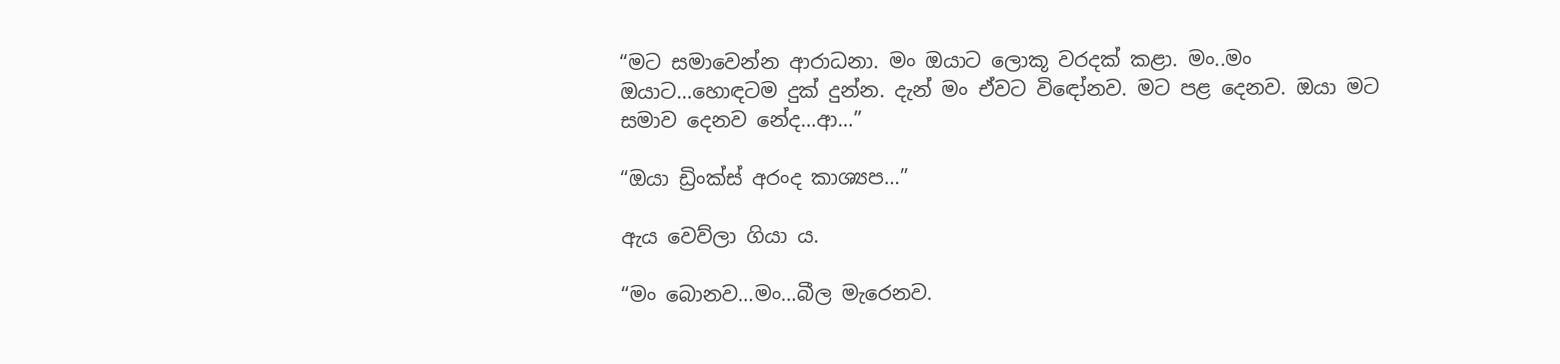“මට සමාවෙන්න ආරාධනා. මං ඔයාට ලොකූ වරදක් කළා. මං..මං ඔයාට…හොඳටම දුක් දුන්න. දැන් මං ඒවට විඳෝනව. මට පළ දෙනව. ඔයා මට සමාව දෙනව නේද…ආ…”

“ඔයා ඩ්‍රිංක්ස් අරංද කාශ්‍යප…”

ඇය වෙව්ලා ගියා ය.

“මං බොනව…මං…බීල මැරෙනව.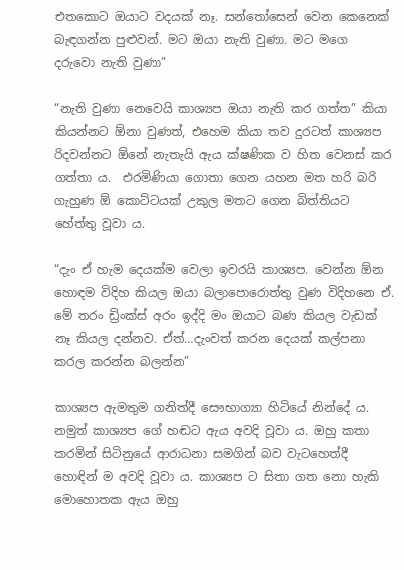එතකොට ඔයාට වදයක් නෑ. සන්තෝසෙන් වෙන කෙනෙක් බැඳගන්න පුළුවන්. මට ඔයා නැති වුණා. මට මගෙ දරුවො නැති වුණා”

“නැති වුණා නෙවෙයි කාශ්‍යප ඔයා නැති කර ගත්ත” කියා කියන්නට ඕනා වුණත්, එහෙම කියා තව දුරටත් කාශ්‍යප රිදවන්නට ඕනේ නැතැයි ඇය ක්ෂණික ව හිත වෙනස් කර ගත්තා ය.  එරමිණියා ගොතා ගෙන යහන මත හරි බරි ගැහුණ ඕ කොට්ටයක් උකුල මතට ගෙන බිත්තියට හේත්තු වූවා ය.

“දැං ඒ හැම දෙයක්ම වෙලා ඉවරයි කාශ්‍යප. වෙන්න ඕන හොඳම විදිහ කියල ඔයා බලාපොරොත්තු වුණ විදිහනෙ ඒ. මේ තරං ඩ්‍රිංක්ස් අරං ඉද්දි මං ඔයාට බණ කියල වැඩක් නෑ කියල දන්නව. ඒත්…දැංවත් කරන දෙයක් කල්පනා කරල කරන්න බලන්න”

කාශ්‍යප ඇමතුම ගනිත්දී සෞභාග්‍යා හිටියේ නින්දේ ය. නමුත් කාශ්‍යප ගේ හඬට ඇය අවදි වූවා ය. ඔහු කතා කරමින් සිටිනුයේ ආරාධනා සමගින් බව වැටහෙත්දී හොඳින් ම අවදි වූවා ය. කාශ්‍යප ට සිතා ගත නො හැකි මොහොතක ඇය ඔහු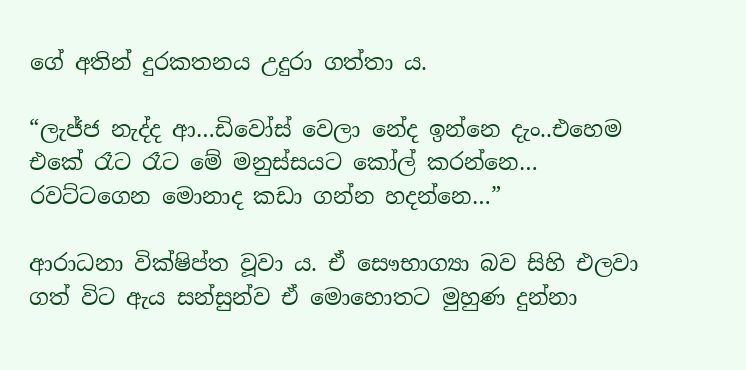ගේ අතින් දුරකතනය උදුරා ගත්තා ය.

“ලැජ්ජ නැද්ද ආ…ඩිවෝස් වෙලා නේද ඉන්නෙ දැං..එහෙම එකේ රෑට රෑට මේ මනුස්සයට කෝල් කරන්නෙ… රවට්ටගෙන මොනාද කඩා ගන්න හදන්නෙ…”

ආරාධනා වික්ෂිප්ත වූවා ය. ඒ සෞභාග්‍යා බව සිහි එලවා ගත් විට ඇය සන්සුන්ව ඒ මොහොතට මුහුණ දුන්නා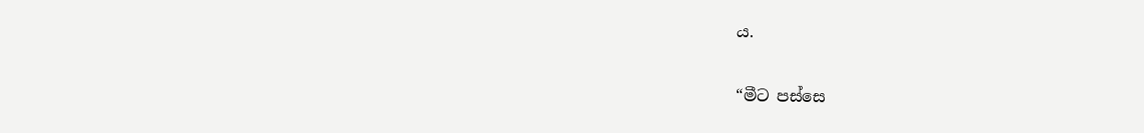ය.

“මීට පස්සෙ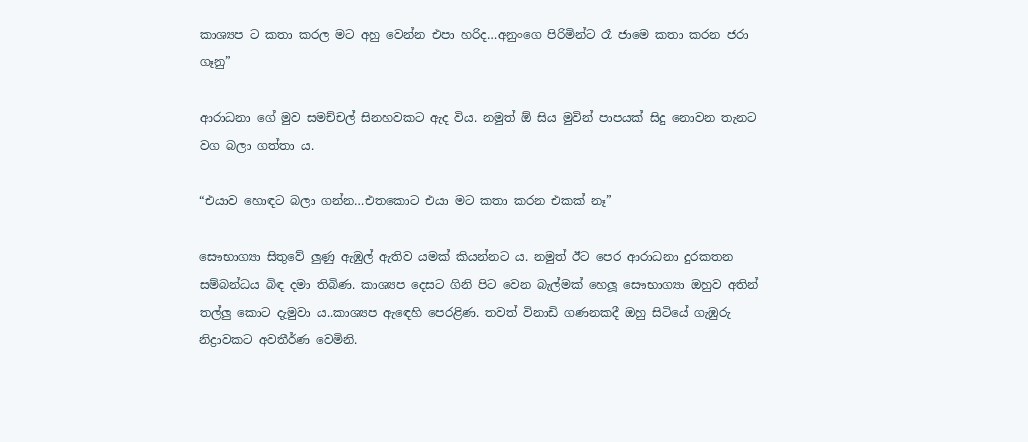කාශ්‍යප ට කතා කරල මට අහු වෙන්න එපා හරිද…අනුංගෙ පිරිමින්ට රෑ ජාමෙ කතා කරන ජරා ගෑනු”

ආරාධනා ගේ මුව සමච්චල් සිනහවකට ඇද විය. නමුත් ඕ සිය මුවින් පාපයක් සිදු නොවන තැනට වග බලා ගත්තා ය.

“එයාව හොඳට බලා ගන්න…එතකොට එයා මට කතා කරන එකක් නෑ”

සෞභාග්‍යා සිතුවේ ලුණු ඇඹුල් ඇතිව යමක් කියන්නට ය. නමුත් ඊට පෙර ආරාධනා දුරකතන සම්බන්ධය බිඳ දමා තිබිණ. කාශ්‍යප දෙසට ගිනි පිට වෙන බැල්මක් හෙලූ සෞභාග්‍යා ඔහුව අතින් තල්ලු කොට දැමුවා ය..කාශ්‍යප ඇඳෙහි පෙරළිණ. තවත් විනාඩි ගණනකදී ඔහු සිටියේ ගැඹුරු නිද්‍රාවකට අවතීර්ණ වෙමිනි.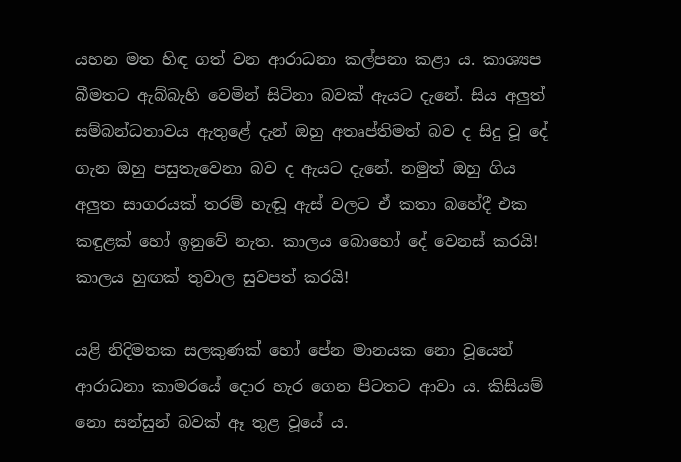යහන මත හිඳ ගත් වන ආරාධනා කල්පනා කළා ය. කාශ්‍යප බීමතට ඇබ්බැහි වෙමින් සිටිනා බවක් ඇයට දැනේ. සිය අලුත් සම්බන්ධතාවය ඇතුළේ දැන් ඔහු අතෘප්තිමත් බව ද සිදු වූ දේ ගැන ඔහු පසුතැවෙනා බව ද ඇයට දැනේ. නමුත් ඔහු ගිය අලුත සාගරයක් තරම් හැඬූ ඇස් වලට ඒ කතා බහේදී එක කඳුළක් හෝ ඉනුවේ නැත. කාලය බොහෝ දේ වෙනස් කරයි! කාලය හුඟක් තුවාල සුවපත් කරයි!

යළි නිදිමතක සලකුණක් හෝ පේන මානයක නො වූයෙන් ආරාධනා කාමරයේ දොර හැර ගෙන පිටතට ආවා ය. කිසියම් නො සන්සුන් බවක් ඈ තුළ වූයේ ය.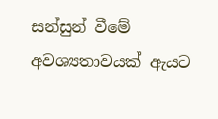සන්සුන් වීමේ අවශ්‍යතාවයක් ඇයට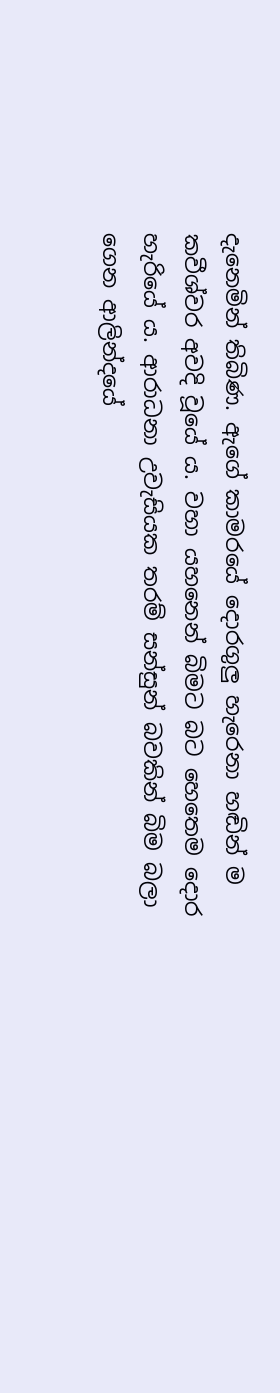දැනෙමින් තිබිණ. ඇගේ කාමරයේ දොරගුලු හැරෙනා හඬින් ම කවීශ්වර අවදි වූයේ ය. වහා යහනෙන් බිමට බට හෙතෙම දොර හැරියේ ය. ආරාධනා උවැසියක තරම් සන්සුන් බවකින් බිම බලා ගෙන ආලින්දයේ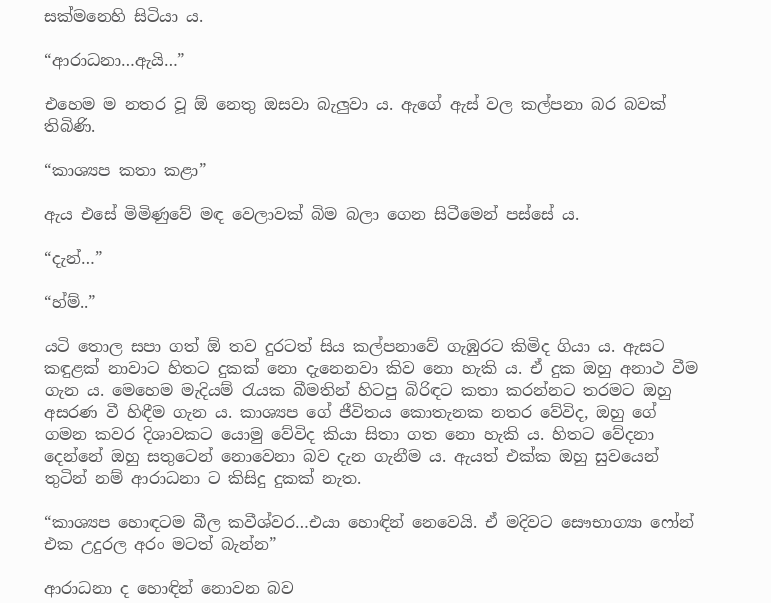සක්මනෙහි සිටියා ය.

“ආරාධනා…ඇයි…”

එහෙම ම නතර වූ ඕ නෙතු ඔසවා බැලුවා ය. ඇගේ ඇස් වල කල්පනා බර බවක් තිබිණි.

“කාශ්‍යප කතා කළා”

ඇය එසේ මිමිණුවේ මඳ වෙලාවක් බිම බලා ගෙන සිටීමෙන් පස්සේ ය.

“දැන්…”

“හ්ම්..”

යටි තොල සපා ගත් ඕ තව දුරටත් සිය කල්පනාවේ ගැඹුරට කිමිද ගියා ය. ඇසට කඳුළක් නාවාට හිතට දුකක් නො දැනෙනවා කිව නො හැකි ය. ඒ දුක ඔහු අනාථ වීම ගැන ය. මෙහෙම මැදියම් රැයක බීමතින් හිටපු බිරිඳට කතා කරන්නට තරමට ඔහු අසරණ වී හිඳීම ගැන ය. කාශ්‍යප ගේ ජීවිතය කොතැනක නතර වේවිද, ඔහු ගේ ගමන කවර දිශාවකට යොමු වේවිද කියා සිතා ගත නො හැකි ය. හිතට වේදනා දෙන්නේ ඔහු සතුටෙන් නොවෙනා බව දැන ගැනීම ය. ඇයත් එක්ක ඔහු සුවයෙන් තුටින් නම් ආරාධනා ට කිසිදු දුකක් නැත.

“කාශ්‍යප හොඳටම බීල කවීශ්වර…එයා හොඳින් නෙවෙයි. ඒ මදිවට සෞභාග්‍යා ෆෝන් එක උදුරල අරං මටත් බැන්න”

ආරාධනා ද හොඳින් නොවන බව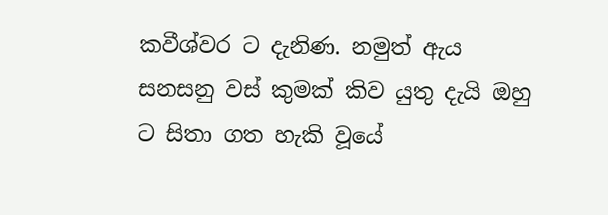කවීශ්වර ට දැනිණ. නමුත් ඇය සනසනු වස් කුමක් කිව යුතු දැයි ඔහු ට සිතා ගත හැකි වූයේ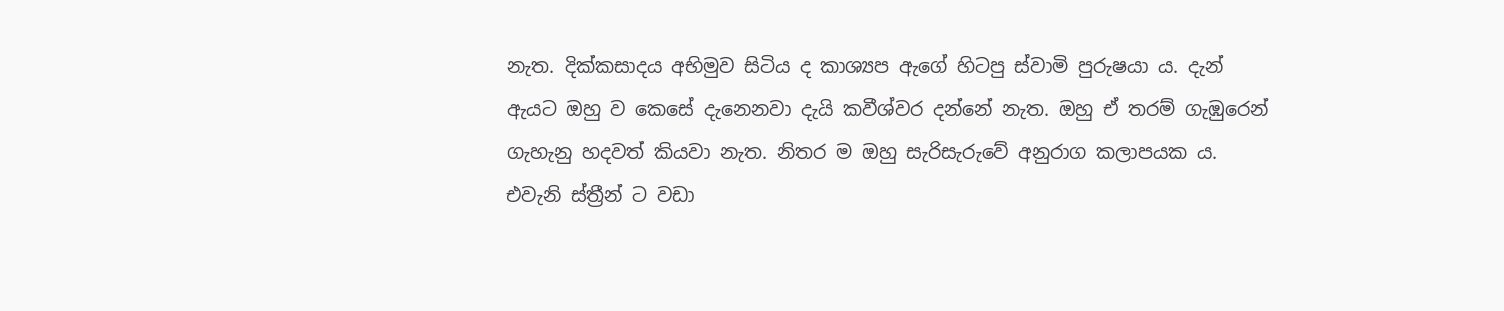නැත. දික්කසාදය අභිමුව සිටිය ද කාශ්‍යප ඇගේ හිටපු ස්වාමි පුරුෂයා ය. දැන් ඇයට ඔහු ව කෙසේ දැනෙනවා දැයි කවීශ්වර දන්නේ නැත. ඔහු ඒ තරම් ගැඹුරෙන් ගැහැනු හදවත් කියවා නැත. නිතර ම ඔහු සැරිසැරුවේ අනුරාග කලාපයක ය. එවැනි ස්ත්‍රීන් ට වඩා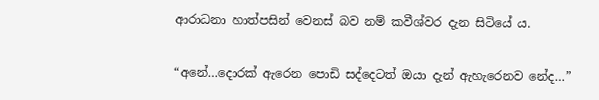ආරාධනා හාත්පසින් වෙනස් බව නම් කවීශ්වර දැන සිටියේ ය.

“අනේ…දොරක් ඇරෙන පොඩි සද්දෙටත් ඔයා දැන් ඇහැරෙනව නේද…”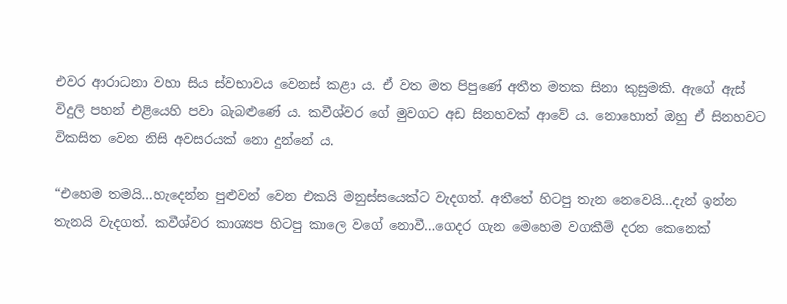එවර ආරාධනා වහා සිය ස්වභාවය වෙනස් කළා ය. ඒ වත මත පිපුණේ අතීත මතක සිනා කුසුමකි. ඇගේ ඇස් විදුලි පහන් එළියෙහි පවා බැබළුණේ ය. කවීශ්වර ගේ මුවගට අඩ සිනහවක් ආවේ ය. නොහොත් ඔහු ඒ සිනහවට විකසිත වෙන නිසි අවසරයක් නො දුන්නේ ය.

“එහෙම තමයි…හැදෙන්න පුළුවන් වෙන එකයි මනුස්සයෙක්ට වැදගත්. අතීතේ හිටපු තැන නෙවෙයි…දැන් ඉන්න තැනයි වැදගත්. කවීශ්වර කාශ්‍යප හිටපු කාලෙ වගේ නොවී…ගෙදර ගැන මෙහෙම වගකීම් දරන කෙනෙක්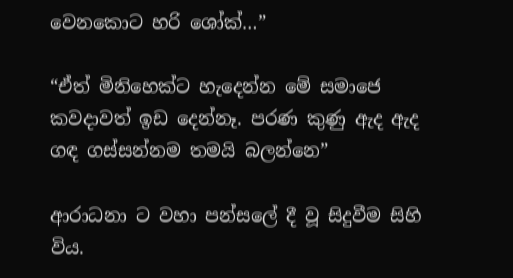වෙනකොට හරි ශෝක්…”

“ඒත් මිනිහෙක්ට හැදෙන්න මේ සමාජෙ කවදාවත් ඉඩ දෙන්නෑ. පරණ කුණු ඇද ඇද ගඳ ගස්සන්නම තමයි බලන්නෙ”

ආරාධනා ට වහා පන්සලේ දී වූ සිදුවීම සිහි විය.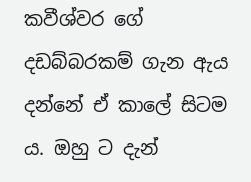කවීශ්වර ගේ දඩබ්බරකම් ගැන ඇය දන්නේ ඒ කාලේ සිටම ය. ඔහු ට දැන්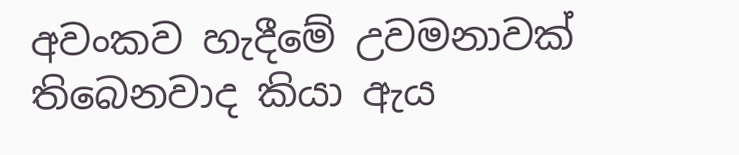අවංකව හැදීමේ උවමනාවක් තිබෙනවාද කියා ඇය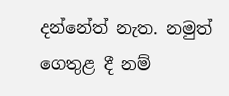දන්නේත් නැත. නමුත් ගෙතුළ දී නම්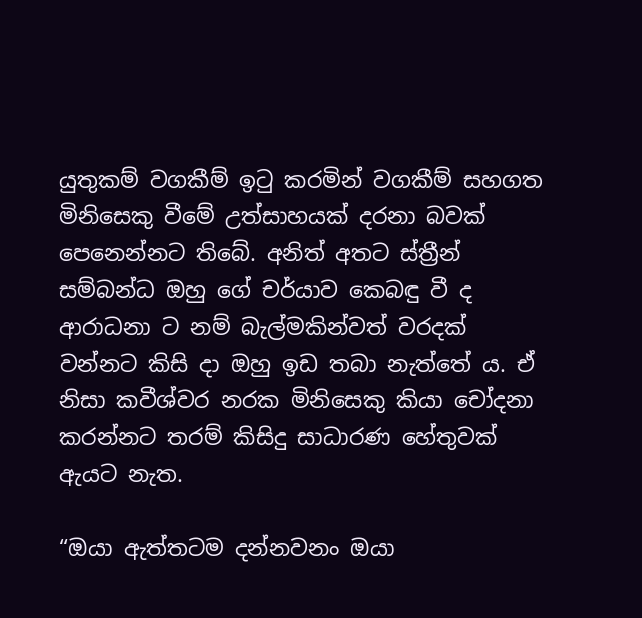යුතුකම් වගකීම් ඉටු කරමින් වගකීම් සහගත මිනිසෙකු වීමේ උත්සාහයක් දරනා බවක් පෙනෙන්නට තිබේ. අනිත් අතට ස්ත්‍රීන් සම්බන්ධ ඔහු ගේ චර්යාව කෙබඳු වී ද ආරාධනා ට නම් බැල්මකින්වත් වරදක් වන්නට කිසි දා ඔහු ඉඩ තබා නැත්තේ ය. ඒ නිසා කවීශ්වර නරක මිනිසෙකු කියා චෝදනා කරන්නට තරම් කිසිදු සාධාරණ හේතුවක් ඇයට නැත.

“ඔයා ඇත්තටම දන්නවනං ඔයා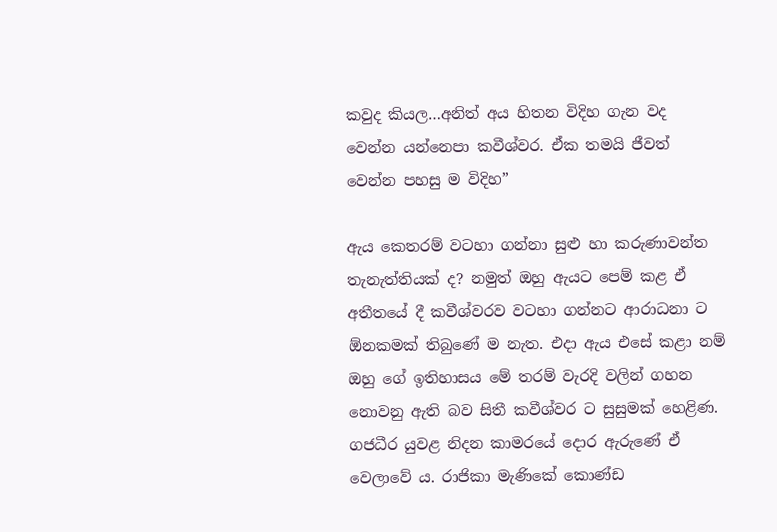කවුද කියල…අනිත් අය හිතන විදිහ ගැන වද වෙන්න යන්නෙපා කවීශ්වර. ඒක තමයි ජීවත් වෙන්න පහසු ම විදිහ”

ඇය කෙතරම් වටහා ගන්නා සුළු හා කරුණාවන්ත තැනැත්තියක් ද? නමුත් ඔහු ඇයට පෙම් කළ ඒ අතීතයේ දී කවීශ්වරව වටහා ගන්නට ආරාධනා ට ඕනකමක් තිබුණේ ම නැත. එදා ඇය එසේ කළා නම් ඔහු ගේ ඉතිහාසය මේ තරම් වැරදි වලින් ගහන නොවනු ඇති බව සිතී කවීශ්වර ට සුසුමක් හෙළිණ. ගජධීර යුවළ නිදන කාමරයේ දොර ඇරුණේ ඒ වෙලාවේ ය. රාජිකා මැණිකේ කොණ්ඩ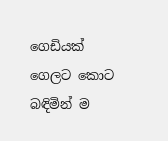ගෙඩියක් ගෙලට කොට බඳිමින් ම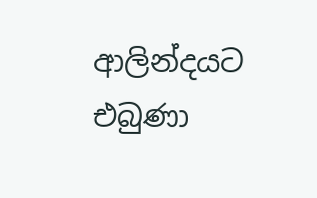ආලින්දයට එබුණා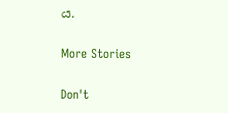ය.

More Stories

Don't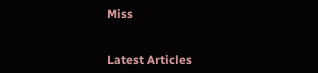Miss


Latest Articles